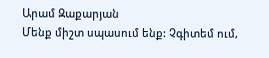Արամ Զաքարյան
Մենք միշտ սպասում ենք: Չգիտեմ ում,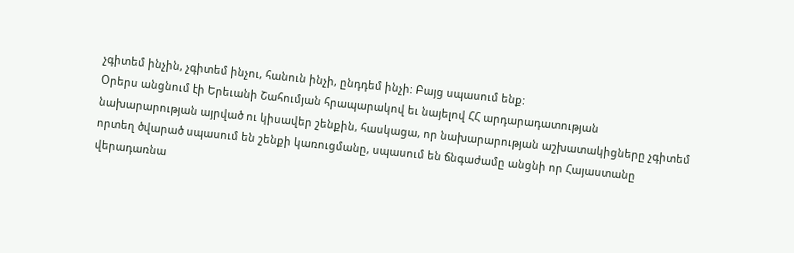չգիտեմ ինչին, չգիտեմ ինչու, հանուն ինչի, ընդդեմ ինչի: Բայց սպասում ենք:
Օրերս անցնում էի Երեւանի Շահումյան հրապարակով եւ նայելով ՀՀ արդարադատության նախարարության այրված ու կիսավեր շենքին, հասկացա, որ նախարարության աշխատակիցները չգիտեմ որտեղ ծվարած սպասում են շենքի կառուցմանը, սպասում են ճնգաժամը անցնի որ Հայաստանը վերադառնա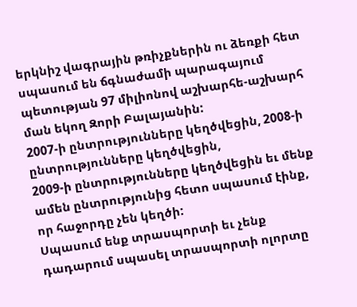երկնիշ վագրային թռիչքներին ու ձեռքի հետ սպասում են ճգնաժամի պարագայում պետության 97 միլիոնով աշխարհե-աշխարհ ման եկող Զորի Բալայանին:
2007-ի ընտրությունները կեղծվեցին, 2008-ի ընտրությունները կեղծվեցին,
2009-ի ընտրությունները կեղծվեցին եւ մենք ամեն ընտրությունից հետո սպասում էինք, որ հաջորդը չեն կեղծի:
Սպասում ենք տրասպորտի եւ չենք դադարում սպասել տրասպորտի ոլորտը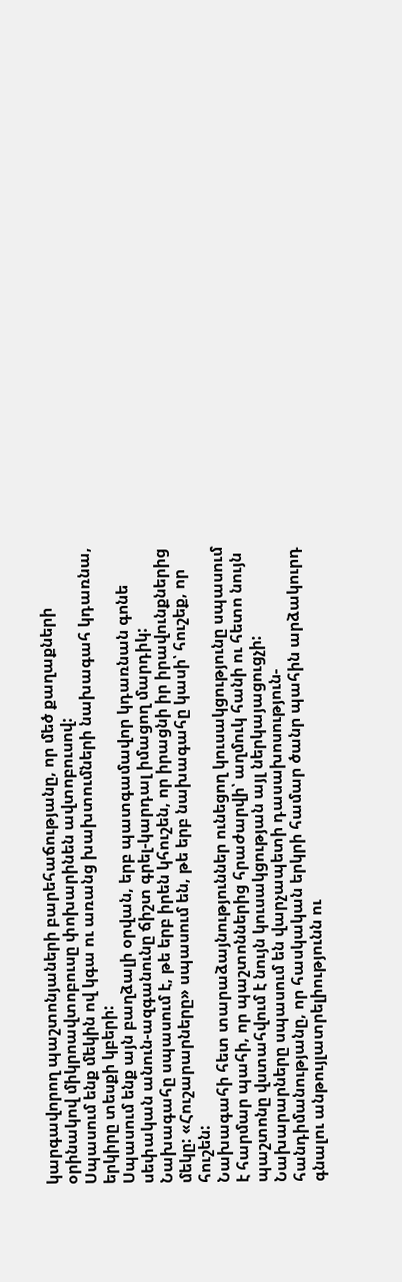կարգավորող պաշտոնյաների բարեհաճությանը, որ մեծ քաղաքների օրինակով միկրոավտոբուսը փոխարինեն ավտոբուսով:
Սպասում ենք մեկին ով կգա ու առանց խախտումների նախագահ կդառնա, երկիրը տեսքի կբերի:
Սպասում ենք այն բաղձալի օրվան, երբ պատգամավոր կդառնան գոնե սեփական անուն-ազգանունը ճիշտ գրել-կարդալ իմացող մարդիկ:
Նախագահը սպասում է, թե երբ իրեն կհուշեն, որ իրացնի իր իրավունքներից մեկը: «Հուշարարները» սպասում են, թե երբ նախագահը կասի՝ հուշեք, որ հուշեն:
Նախագահի հետ տարաձայնություններ ունեցող կուսակցությունը սպասում է հարմար պահի, որ պաշտոններից հրաժարվի՝ աղմուկ հանի ու հետո նույն պաշտոնը վստահվում է նույն կուսակցության այլ ներկայացուցչի:
Նախարարները սպասում են վարչապետի դասախոսություն-հանդիմանությանը, որ հասկական երկրի համար ծանր պահին արձակուրդ գնալու անթույլատրելիությունն ու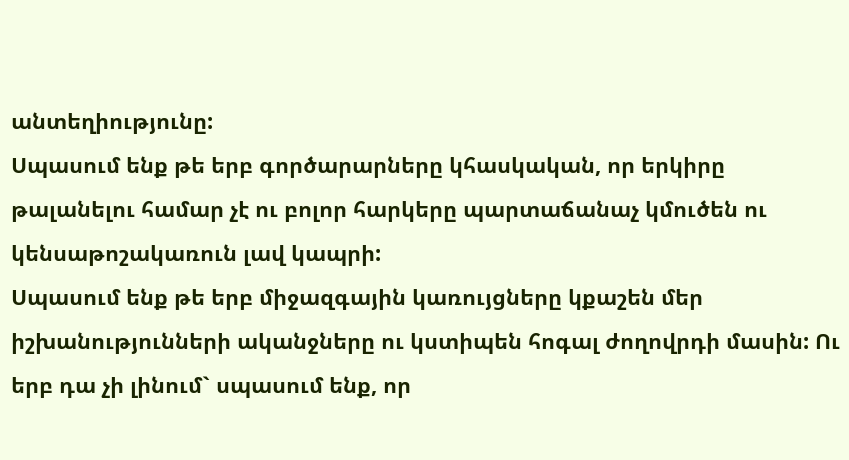անտեղիությունը:
Սպասում ենք թե երբ գործարարները կհասկական, որ երկիրը թալանելու համար չէ ու բոլոր հարկերը պարտաճանաչ կմուծեն ու կենսաթոշակառուն լավ կապրի:
Սպասում ենք թե երբ միջազգային կառույցները կքաշեն մեր իշխանությունների ականջները ու կստիպեն հոգալ ժողովրդի մասին: Ու երբ դա չի լինում` սպասում ենք, որ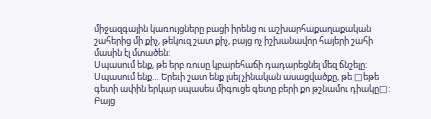միջազգային կառույցները բացի իրենց ու աշխարհաքաղաքական շահերից մի քիչ, թեկուզ շատ քիչ, բայց ոչ իշխանավոր հայերի շահի մասին էլ մտածեն:
Սպասում ենք, թե երբ ռուսը կբարեհաճի դադարեցնել մեզ ճնշելը:
Սպասում ենք… Երեւի շատ ենք լսել չինական ասացվածքը, թե □եթե գետի ափին երկար սպասես միգուցե գետը բերի քո թշնամու դիակը□: Բայց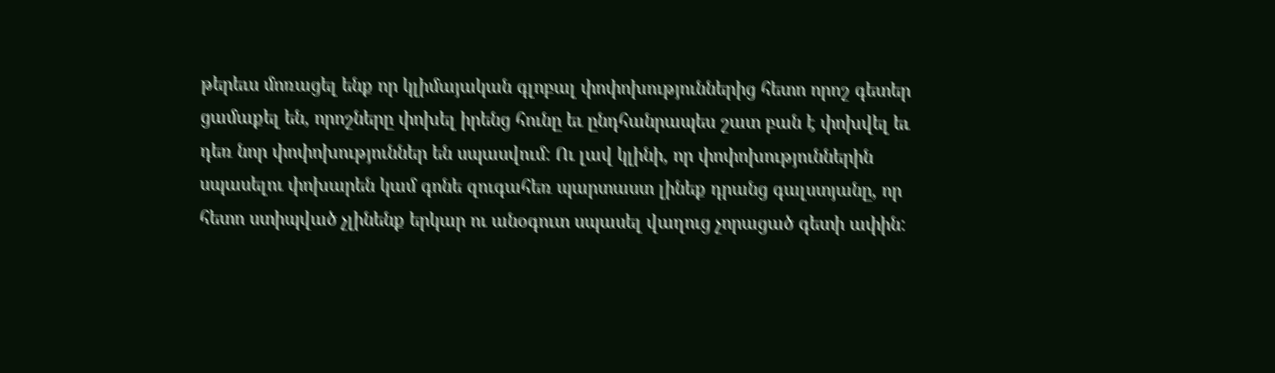թերեւս մոռացել ենք որ կլիմայական գլոբալ փոփոխություններից հետո որոշ գետեր ցամաքել են, որոշները փոխել իրենց հունը եւ ընդհանրապես շատ բան է փոխվել եւ դեռ նոր փոփոխություններ են սպասվում: Ու լավ կլինի, որ փոփոխություններին սպասելու փոխարեն կամ գոնե զուգահեռ պարտաստ լինեք դրանց գալստյանը, որ հետո ստիպված չլինենք երկար ու անօգուտ սպասել վաղուց չորացած գետի ափին: